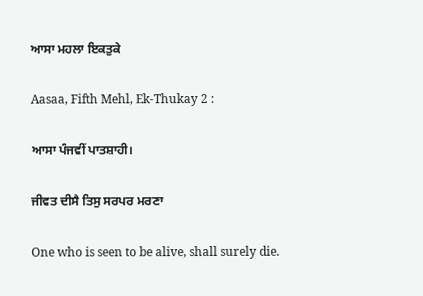ਆਸਾ ਮਹਲਾ ਇਕਤੁਕੇ

Aasaa, Fifth Mehl, Ek-Thukay 2 :

ਆਸਾ ਪੰਜਵੀਂ ਪਾਤਸ਼ਾਹੀ।

ਜੀਵਤ ਦੀਸੈ ਤਿਸੁ ਸਰਪਰ ਮਰਣਾ

One who is seen to be alive, shall surely die.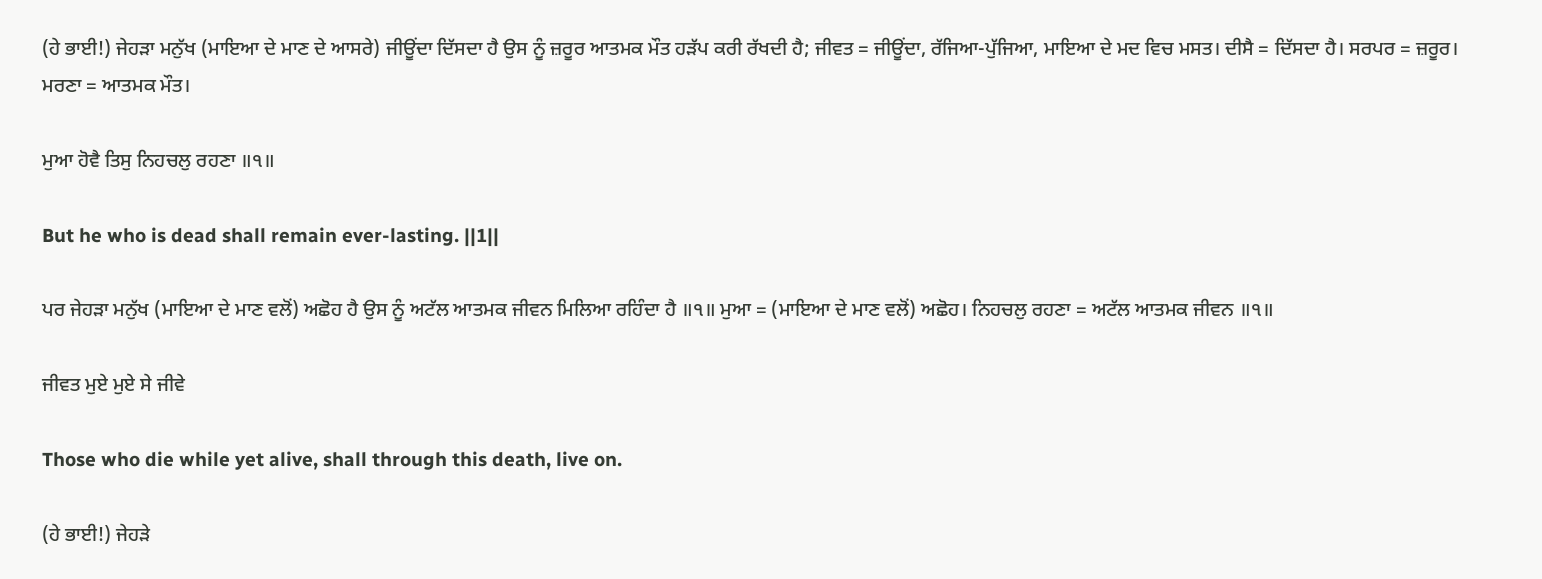(ਹੇ ਭਾਈ!) ਜੇਹੜਾ ਮਨੁੱਖ (ਮਾਇਆ ਦੇ ਮਾਣ ਦੇ ਆਸਰੇ) ਜੀਊਂਦਾ ਦਿੱਸਦਾ ਹੈ ਉਸ ਨੂੰ ਜ਼ਰੂਰ ਆਤਮਕ ਮੌਤ ਹੜੱਪ ਕਰੀ ਰੱਖਦੀ ਹੈ; ਜੀਵਤ = ਜੀਊਂਦਾ, ਰੱਜਿਆ-ਪੁੱਜਿਆ, ਮਾਇਆ ਦੇ ਮਦ ਵਿਚ ਮਸਤ। ਦੀਸੈ = ਦਿੱਸਦਾ ਹੈ। ਸਰਪਰ = ਜ਼ਰੂਰ। ਮਰਣਾ = ਆਤਮਕ ਮੌਤ।

ਮੁਆ ਹੋਵੈ ਤਿਸੁ ਨਿਹਚਲੁ ਰਹਣਾ ॥੧॥

But he who is dead shall remain ever-lasting. ||1||

ਪਰ ਜੇਹੜਾ ਮਨੁੱਖ (ਮਾਇਆ ਦੇ ਮਾਣ ਵਲੋਂ) ਅਛੋਹ ਹੈ ਉਸ ਨੂੰ ਅਟੱਲ ਆਤਮਕ ਜੀਵਨ ਮਿਲਿਆ ਰਹਿੰਦਾ ਹੈ ॥੧॥ ਮੁਆ = (ਮਾਇਆ ਦੇ ਮਾਣ ਵਲੋਂ) ਅਛੋਹ। ਨਿਹਚਲੁ ਰਹਣਾ = ਅਟੱਲ ਆਤਮਕ ਜੀਵਨ ॥੧॥

ਜੀਵਤ ਮੁਏ ਮੁਏ ਸੇ ਜੀਵੇ

Those who die while yet alive, shall through this death, live on.

(ਹੇ ਭਾਈ!) ਜੇਹੜੇ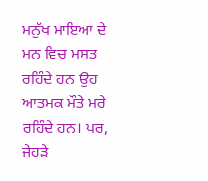ਮਨੁੱਖ ਮਾਇਆ ਦੇ ਮਨ ਵਿਚ ਮਸਤ ਰਹਿੰਦੇ ਹਨ ਉਹ ਆਤਮਕ ਮੌਤੇ ਮਰੇ ਰਹਿੰਦੇ ਹਨ। ਪਰ, ਜੇਹੜੇ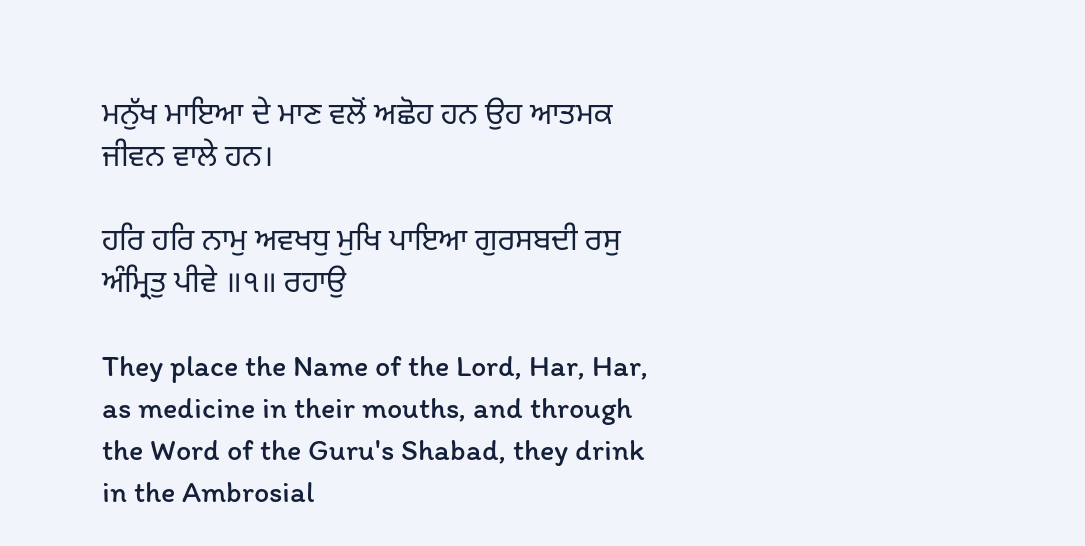ਮਨੁੱਖ ਮਾਇਆ ਦੇ ਮਾਣ ਵਲੋਂ ਅਛੋਹ ਹਨ ਉਹ ਆਤਮਕ ਜੀਵਨ ਵਾਲੇ ਹਨ।

ਹਰਿ ਹਰਿ ਨਾਮੁ ਅਵਖਧੁ ਮੁਖਿ ਪਾਇਆ ਗੁਰਸਬਦੀ ਰਸੁ ਅੰਮ੍ਰਿਤੁ ਪੀਵੇ ॥੧॥ ਰਹਾਉ

They place the Name of the Lord, Har, Har, as medicine in their mouths, and through the Word of the Guru's Shabad, they drink in the Ambrosial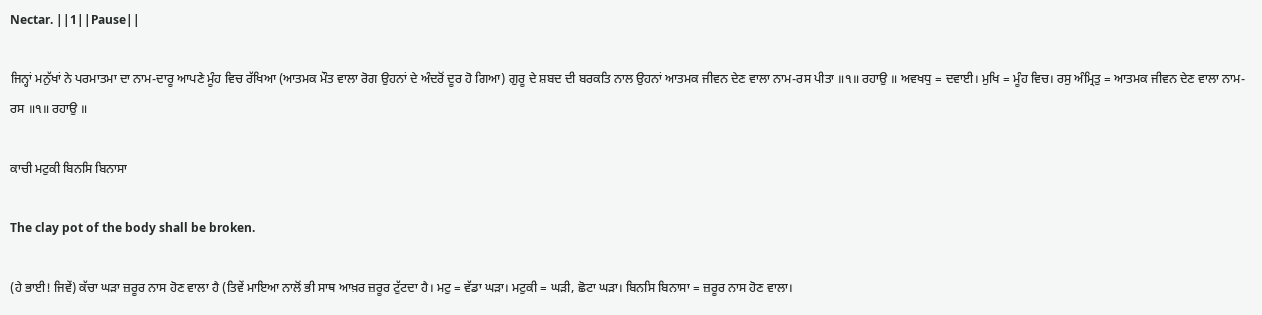Nectar. ||1||Pause||

ਜਿਨ੍ਹਾਂ ਮਨੁੱਖਾਂ ਨੇ ਪਰਮਾਤਮਾ ਦਾ ਨਾਮ-ਦਾਰੂ ਆਪਣੇ ਮੂੰਹ ਵਿਚ ਰੱਖਿਆ (ਆਤਮਕ ਮੌਤ ਵਾਲਾ ਰੋਗ ਉਹਨਾਂ ਦੇ ਅੰਦਰੋਂ ਦੂਰ ਹੋ ਗਿਆ) ਗੁਰੂ ਦੇ ਸ਼ਬਦ ਦੀ ਬਰਕਤਿ ਨਾਲ ਉਹਨਾਂ ਆਤਮਕ ਜੀਵਨ ਦੇਣ ਵਾਲਾ ਨਾਮ-ਰਸ ਪੀਤਾ ॥੧॥ ਰਹਾਉ ॥ ਅਵਖਧੁ = ਦਵਾਈ। ਮੁਖਿ = ਮੂੰਹ ਵਿਚ। ਰਸੁ ਅੰਮ੍ਰਿਤੁ = ਆਤਮਕ ਜੀਵਨ ਦੇਣ ਵਾਲਾ ਨਾਮ-ਰਸ ॥੧॥ ਰਹਾਉ ॥

ਕਾਚੀ ਮਟੁਕੀ ਬਿਨਸਿ ਬਿਨਾਸਾ

The clay pot of the body shall be broken.

(ਹੇ ਭਾਈ! ਜਿਵੇਂ) ਕੱਚਾ ਘੜਾ ਜ਼ਰੂਰ ਨਾਸ ਹੋਣ ਵਾਲਾ ਹੈ (ਤਿਵੇਂ ਮਾਇਆ ਨਾਲੋਂ ਭੀ ਸਾਥ ਆਖ਼ਰ ਜ਼ਰੂਰ ਟੁੱਟਦਾ ਹੈ। ਮਟੁ = ਵੱਡਾ ਘੜਾ। ਮਟੁਕੀ = ਘੜੀ, ਛੋਟਾ ਘੜਾ। ਬਿਨਸਿ ਬਿਨਾਸਾ = ਜ਼ਰੂਰ ਨਾਸ ਹੋਣ ਵਾਲਾ।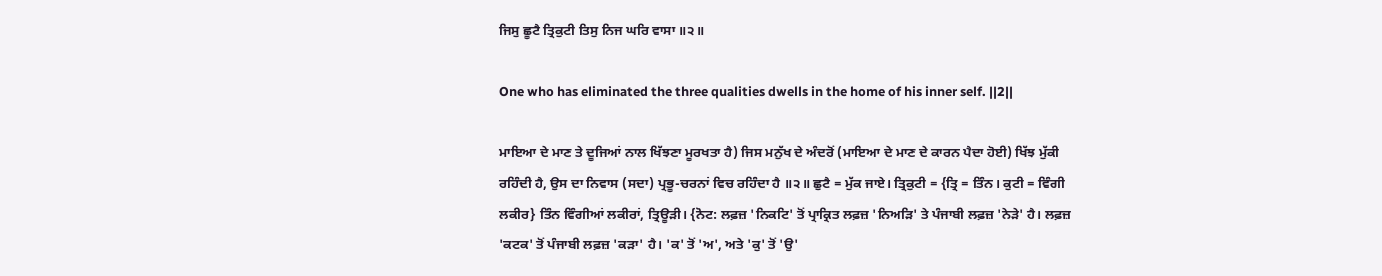ਜਿਸੁ ਛੂਟੈ ਤ੍ਰਿਕੁਟੀ ਤਿਸੁ ਨਿਜ ਘਰਿ ਵਾਸਾ ॥੨॥

One who has eliminated the three qualities dwells in the home of his inner self. ||2||

ਮਾਇਆ ਦੇ ਮਾਣ ਤੇ ਦੂਜਿਆਂ ਨਾਲ ਖਿੱਝਣਾ ਮੂਰਖਤਾ ਹੈ) ਜਿਸ ਮਨੁੱਖ ਦੇ ਅੰਦਰੋਂ (ਮਾਇਆ ਦੇ ਮਾਣ ਦੇ ਕਾਰਨ ਪੈਦਾ ਹੋਈ) ਖਿੱਝ ਮੁੱਕੀ ਰਹਿੰਦੀ ਹੈ, ਉਸ ਦਾ ਨਿਵਾਸ (ਸਦਾ) ਪ੍ਰਭੂ-ਚਰਨਾਂ ਵਿਚ ਰਹਿੰਦਾ ਹੈ ॥੨॥ ਛੁਟੈ = ਮੁੱਕ ਜਾਏ। ਤ੍ਰਿਕੁਟੀ = {ਤ੍ਰਿ = ਤਿੰਨ। ਕੁਟੀ = ਵਿੰਗੀ ਲਕੀਰ} ਤਿੰਨ ਵਿੰਗੀਆਂ ਲਕੀਰਾਂ, ਤ੍ਰਿਊੜੀ। {ਨੋਟ: ਲਫ਼ਜ਼ 'ਨਿਕਟਿ' ਤੋਂ ਪ੍ਰਾਕ੍ਰਿਤ ਲਫ਼ਜ਼ 'ਨਿਅੜਿ' ਤੇ ਪੰਜਾਬੀ ਲਫ਼ਜ਼ 'ਨੇੜੇ' ਹੈ। ਲਫ਼ਜ਼ 'ਕਟਕ' ਤੋਂ ਪੰਜਾਬੀ ਲਫ਼ਜ਼ 'ਕੜਾ' ਹੈ। 'ਕ' ਤੋਂ 'ਅ', ਅਤੇ 'ਕੁ' ਤੋਂ 'ਉ'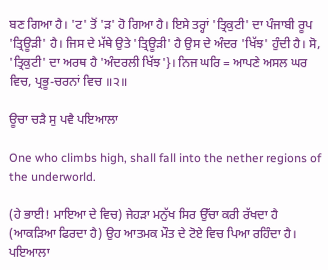ਬਣ ਗਿਆ ਹੈ। 'ਟ' ਤੋਂ 'ੜ' ਹੋ ਗਿਆ ਹੈ। ਇਸੇ ਤਰ੍ਹਾਂ 'ਤ੍ਰਿਕੁਟੀ' ਦਾ ਪੰਜਾਬੀ ਰੂਪ 'ਤ੍ਰਿਊੜੀ' ਹੈ। ਜਿਸ ਦੇ ਮੱਥੇ ਉਤੇ 'ਤ੍ਰਿਊੜੀ' ਹੈ ਉਸ ਦੇ ਅੰਦਰ 'ਖਿੱਝ' ਹੁੰਦੀ ਹੈ। ਸੋ, 'ਤ੍ਰਿਕੁਟੀ' ਦਾ ਅਰਥ ਹੈ 'ਅੰਦਰਲੀ ਖਿੱਝ'}। ਨਿਜ ਘਰਿ = ਆਪਣੇ ਅਸਲ ਘਰ ਵਿਚ, ਪ੍ਰਭੂ-ਚਰਨਾਂ ਵਿਚ ॥੨॥

ਊਚਾ ਚੜੈ ਸੁ ਪਵੈ ਪਇਆਲਾ

One who climbs high, shall fall into the nether regions of the underworld.

(ਹੇ ਭਾਈ! ਮਾਇਆ ਦੇ ਵਿਚ) ਜੇਹੜਾ ਮਨੁੱਖ ਸਿਰ ਉੱਚਾ ਕਰੀ ਰੱਖਦਾ ਹੈ (ਆਕੜਿਆ ਫਿਰਦਾ ਹੈ) ਉਹ ਆਤਮਕ ਮੌਤ ਦੇ ਟੋਏ ਵਿਚ ਪਿਆ ਰਹਿੰਦਾ ਹੈ। ਪਇਆਲਾ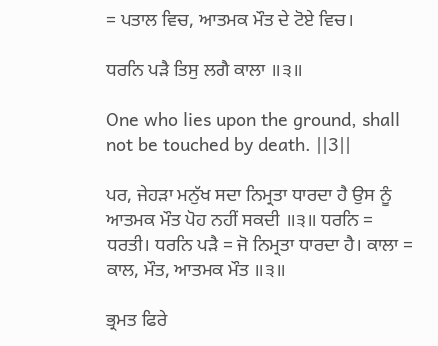= ਪਤਾਲ ਵਿਚ, ਆਤਮਕ ਮੌਤ ਦੇ ਟੋਏ ਵਿਚ।

ਧਰਨਿ ਪੜੈ ਤਿਸੁ ਲਗੈ ਕਾਲਾ ॥੩॥

One who lies upon the ground, shall not be touched by death. ||3||

ਪਰ, ਜੇਹੜਾ ਮਨੁੱਖ ਸਦਾ ਨਿਮ੍ਰਤਾ ਧਾਰਦਾ ਹੈ ਉਸ ਨੂੰ ਆਤਮਕ ਮੌਤ ਪੋਹ ਨਹੀਂ ਸਕਦੀ ॥੩॥ ਧਰਨਿ = ਧਰਤੀ। ਧਰਨਿ ਪੜੈ = ਜੋ ਨਿਮ੍ਰਤਾ ਧਾਰਦਾ ਹੈ। ਕਾਲਾ = ਕਾਲ, ਮੌਤ, ਆਤਮਕ ਮੌਤ ॥੩॥

ਭ੍ਰਮਤ ਫਿਰੇ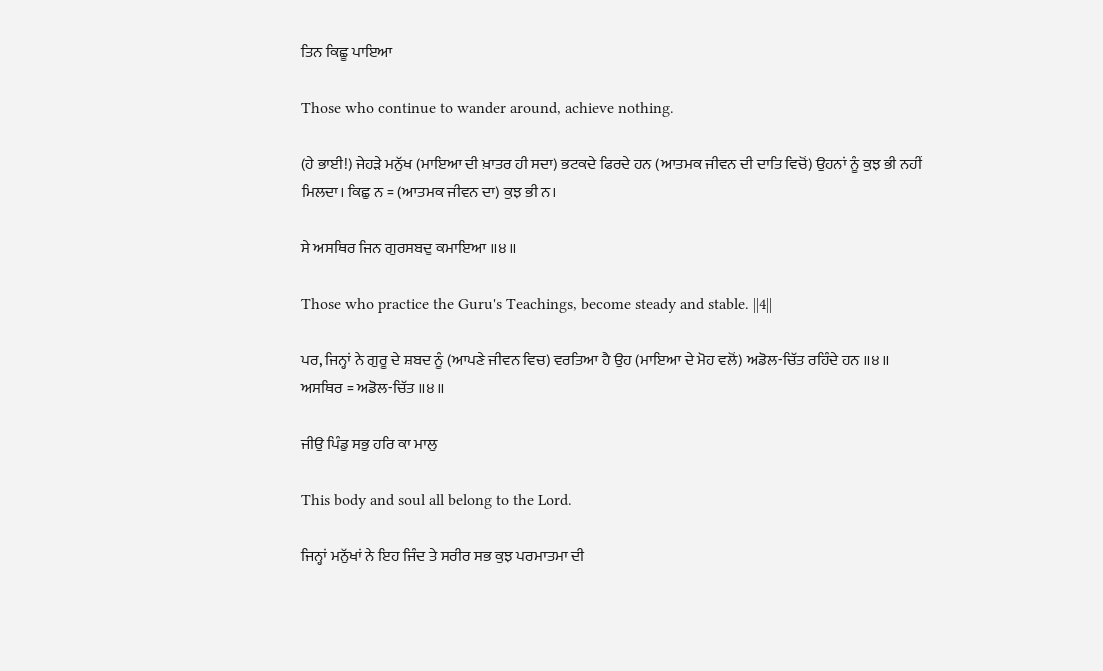ਤਿਨ ਕਿਛੂ ਪਾਇਆ

Those who continue to wander around, achieve nothing.

(ਹੇ ਭਾਈ!) ਜੇਹੜੇ ਮਨੁੱਖ (ਮਾਇਆ ਦੀ ਖ਼ਾਤਰ ਹੀ ਸਦਾ) ਭਟਕਦੇ ਫਿਰਦੇ ਹਨ (ਆਤਮਕ ਜੀਵਨ ਦੀ ਦਾਤਿ ਵਿਚੋਂ) ਉਹਨਾਂ ਨੂੰ ਕੁਝ ਭੀ ਨਹੀਂ ਮਿਲਦਾ। ਕਿਛੁ ਨ = (ਆਤਮਕ ਜੀਵਨ ਦਾ) ਕੁਝ ਭੀ ਨ।

ਸੇ ਅਸਥਿਰ ਜਿਨ ਗੁਰਸਬਦੁ ਕਮਾਇਆ ॥੪॥

Those who practice the Guru's Teachings, become steady and stable. ||4||

ਪਰ, ਜਿਨ੍ਹਾਂ ਨੇ ਗੁਰੂ ਦੇ ਸ਼ਬਦ ਨੂੰ (ਆਪਣੇ ਜੀਵਨ ਵਿਚ) ਵਰਤਿਆ ਹੈ ਉਹ (ਮਾਇਆ ਦੇ ਮੋਹ ਵਲੋਂ) ਅਡੋਲ-ਚਿੱਤ ਰਹਿੰਦੇ ਹਨ ॥੪॥ ਅਸਥਿਰ = ਅਡੋਲ-ਚਿੱਤ ॥੪॥

ਜੀਉ ਪਿੰਡੁ ਸਭੁ ਹਰਿ ਕਾ ਮਾਲੁ

This body and soul all belong to the Lord.

ਜਿਨ੍ਹਾਂ ਮਨੁੱਖਾਂ ਨੇ ਇਹ ਜਿੰਦ ਤੇ ਸਰੀਰ ਸਭ ਕੁਝ ਪਰਮਾਤਮਾ ਦੀ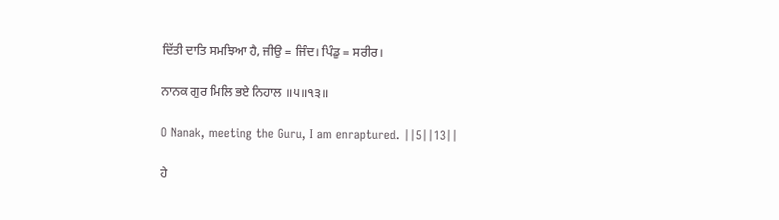ਦਿੱਤੀ ਦਾਤਿ ਸਮਝਿਆ ਹੈ, ਜੀਉ = ਜਿੰਦ। ਪਿੰਡੁ = ਸਰੀਰ।

ਨਾਨਕ ਗੁਰ ਮਿਲਿ ਭਏ ਨਿਹਾਲ ॥੫॥੧੩॥

O Nanak, meeting the Guru, I am enraptured. ||5||13||

ਹੇ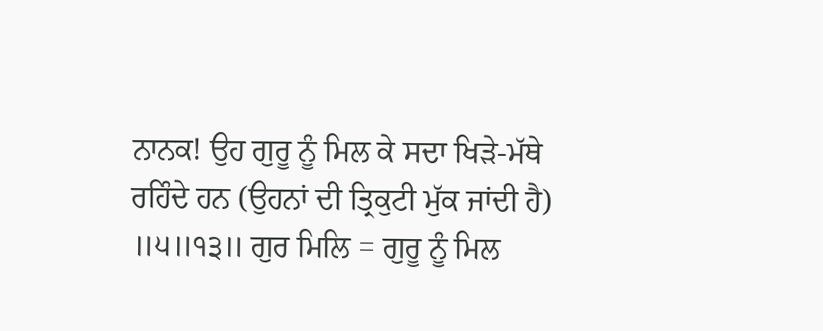ਨਾਨਕ! ਉਹ ਗੁਰੂ ਨੂੰ ਮਿਲ ਕੇ ਸਦਾ ਖਿੜੇ-ਮੱਥੇ ਰਹਿੰਦੇ ਹਨ (ਉਹਨਾਂ ਦੀ ਤ੍ਰਿਕੁਟੀ ਮੁੱਕ ਜਾਂਦੀ ਹੈ) ॥੫॥੧੩॥ ਗੁਰ ਮਿਲਿ = ਗੁਰੂ ਨੂੰ ਮਿਲ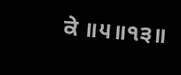ਕੇ ॥੫॥੧੩॥